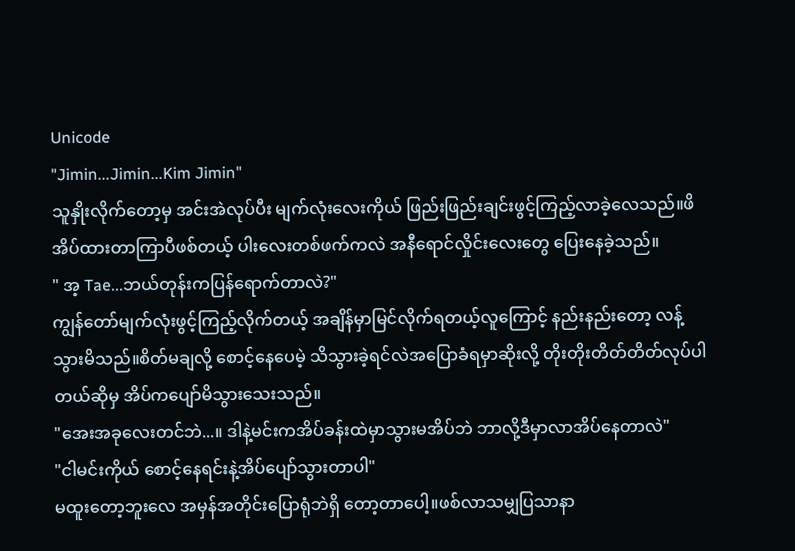Unicode
"Jimin...Jimin...Kim Jimin"
သူနှိုးလိုက်တော့မှ အင်းအဲလုပ်ပီး မျက်လုံးလေးကိုယ် ဖြည်းဖြည်းချင်းဖွင့်ကြည့်လာခဲ့လေသည်။ဖိအိပ်ထားတာကြာပီဖစ်တယ့် ပါးလေးတစ်ဖက်ကလဲ အနီရောင်လှိုင်းလေးတွေ ပြေးနေခဲ့သည်။
" အ့ Tae...ဘယ်တုန်းကပြန်ရောက်တာလဲ?"
ကျွန်တော်မျက်လုံးဖွင့်ကြည့်လိုက်တယ့် အချိန်မှာမြင်လိုက်ရတယ့်လူကြောင့် နည်းနည်းတော့ လန့်သွားမိသည်။စိတ်မချလို့ စောင့်နေပေမဲ့ သိသွားခဲ့ရင်လဲအပြောခံရမှာဆိုးလို့ တိုးတိုးတိတ်တိတ်လုပ်ပါတယ်ဆိုမှ အိပ်ကပျော်မိသွားသေးသည်။
"အေးအခုလေးတင်ဘဲ...။ ဒါနဲ့မင်းကအိပ်ခန်းထဲမှာသွားမအိပ်ဘဲ ဘာလို့ဒီမှာလာအိပ်နေတာလဲ"
"ငါမင်းကိုယ် စောင့်နေရင်းနဲ့အိပ်ပျော်သွားတာပါ"
မထူးတော့ဘူးလေ အမှန်အတိုင်းပြောရုံဘဲရှိ တော့တာပေါ့။ဖစ်လာသမျှပြသာနာ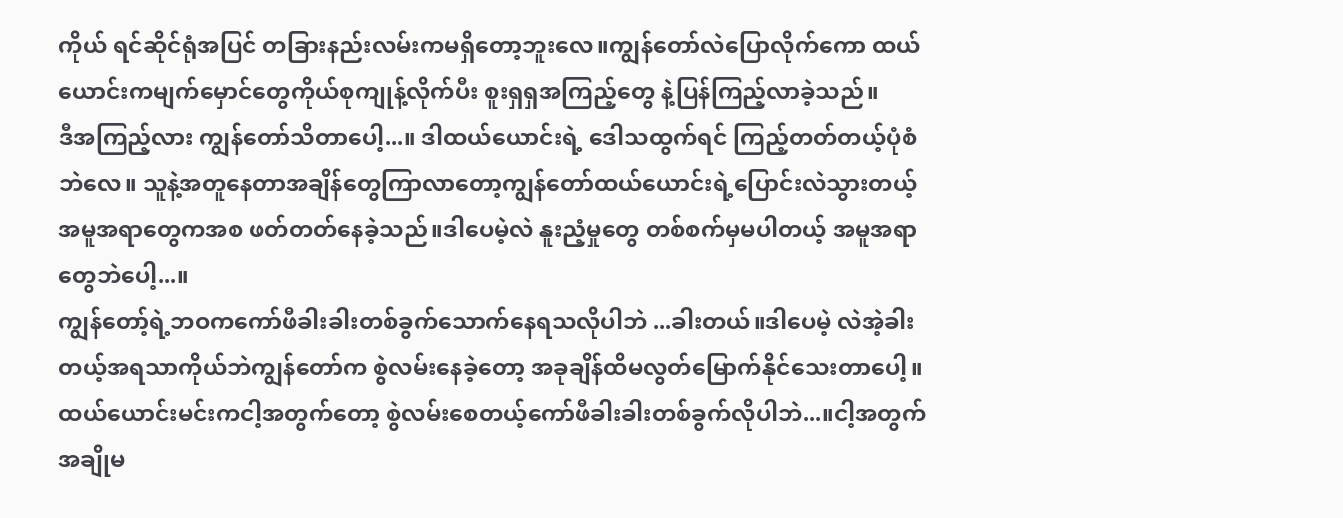ကိုယ် ရင်ဆိုင်ရုံအပြင် တခြားနည်းလမ်းကမရှိတော့ဘူးလေ။ကျွန်တော်လဲပြောလိုက်ကော ထယ်ယောင်းကမျက်မှောင်တွေကိုယ်စုကျုန့်လိုက်ပီး စူးရှရှအကြည့်တွေ နဲ့ပြန်ကြည့်လာခဲ့သည်။
ဒီအကြည့်လား ကျွန်တော်သိတာပေါ့...။ ဒါထယ်ယောင်းရဲ့ ဒေါသထွက်ရင် ကြည့်တတ်တယ့်ပုံစံဘဲလေ။ သူနဲ့အတူနေတာအချိန်တွေကြာလာတော့ကျွန်တော်ထယ်ယောင်းရဲ့ပြောင်းလဲသွားတယ့် အမူအရာတွေကအစ ဖတ်တတ်နေခဲ့သည်။ဒါပေမဲ့လဲ နူးညံ့မှုတွေ တစ်စက်မှမပါတယ့် အမူအရာတွေဘဲပေါ့...။
ကျွန်တော့်ရဲ့ဘဝကကော်ဖီခါးခါးတစ်ခွက်သောက်နေရသလိုပါဘဲ ...ခါးတယ်။ဒါပေမဲ့ လဲအဲ့ခါးတယ့်အရသာကိုယ်ဘဲကျွန်တော်က စွဲလမ်းနေခဲ့တော့ အခုချိန်ထိမလွတ်မြောက်နိုင်သေးတာပေါ့။
ထယ်ယောင်းမင်းကငါ့အတွက်တော့ စွဲလမ်းစေတယ့်ကော်ဖီခါးခါးတစ်ခွက်လိုပါဘဲ...။ငါ့အတွက် အချိုမ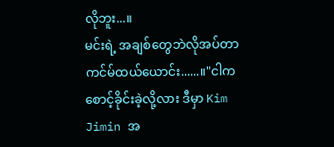လိုဘူး...။
မင်းရဲ့ အချစ်တွေဘဲလိုအပ်တာ ကင်မ်ထယ်ယောင်း......။"ငါကစောင့်ခိုင်းခဲ့လို့လား ဒီမှာ Kim Jimin အ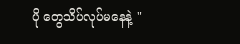ပို တွေသိပ်လုပ်မနေနဲ့ "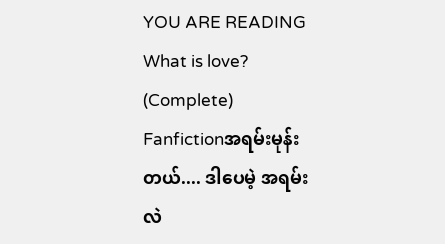YOU ARE READING
What is love? (Complete)
Fanfictionအရမ်းမုန်းတယ်.... ဒါပေမဲ့ အရမ်းလဲ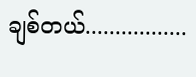ချစ်တယ်.................